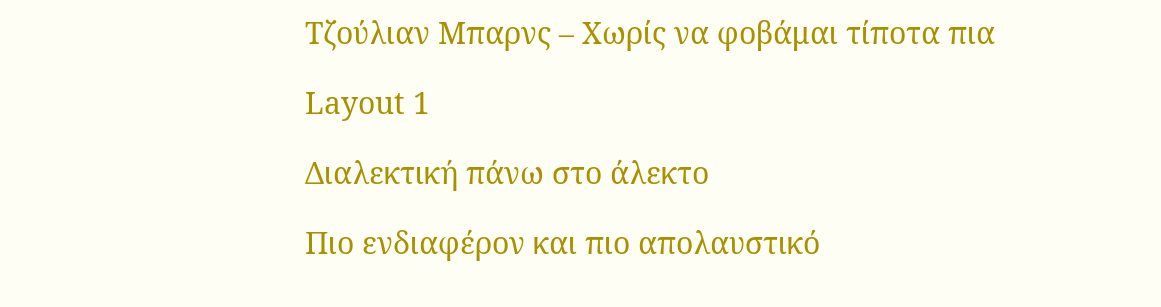Τζούλιαν Μπαρνς – Χωρίς να φοβάμαι τίποτα πια

Layout 1

Διαλεκτική πάνω στο άλεκτο

Πιο ενδιαφέρον και πιο απολαυστικό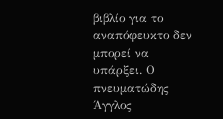βιβλίο για το αναπόφευκτο δεν μπορεί να υπάρξει. Ο πνευματώδης Άγγλος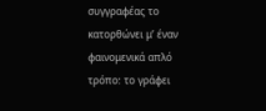συγγραφέας το κατορθώνει μ’ έναν φαινομενικά απλό τρόπο: το γράφει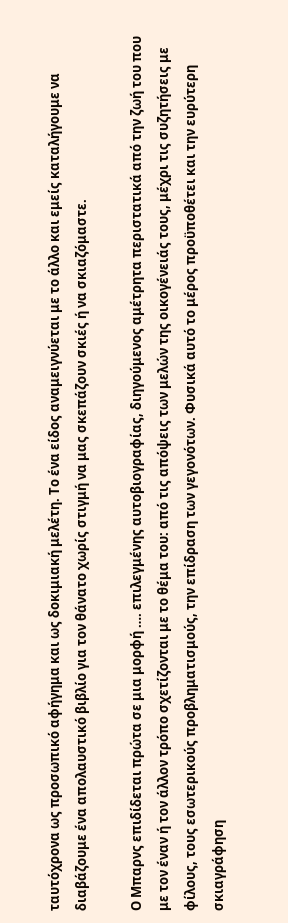ταυτόχρονα ως προσωπικό αφήγημα και ως δοκιμιακή μελέτη. Το ένα είδος αναμειγνύεται με το άλλο και εμείς καταλήγουμε να διαβάζουμε ένα απολαυστικό βιβλίο για τον θάνατο χωρίς στιγμή να μας σκεπάζουν σκιές ή να σκιαζόμαστε.

Ο Μπαρνς επιδίδεται πρώτα σε μια μορφή …. επιλεγμένης αυτοβιογραφίας, διηγούμενος αμέτρητα περιστατικά από την ζωή του που με τον έναν ή τον άλλον τρόπο σχετίζονται με το θέμα του: από τις απόψεις των μελών της οικογένειάς τους, μέχρι τις συζητήσεις με φίλους, τους εσωτερικούς προβληματισμούς, την επίδραση των γεγονότων. Φυσικά αυτό το μέρος προϋποθέτει και την ευρύτερη σκιαγράφηση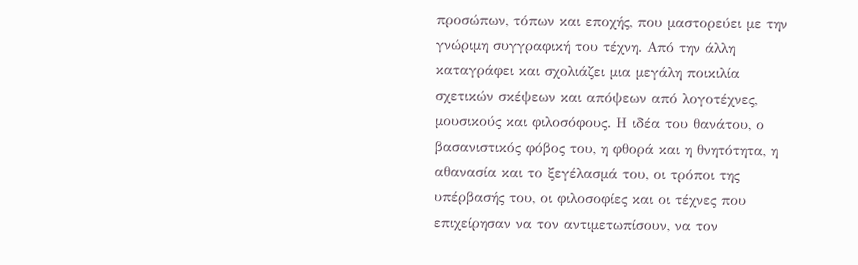προσώπων, τόπων και εποχής, που μαστορεύει με την γνώριμη συγγραφική του τέχνη. Από την άλλη καταγράφει και σχολιάζει μια μεγάλη ποικιλία σχετικών σκέψεων και απόψεων από λογοτέχνες, μουσικούς και φιλοσόφους. Η ιδέα του θανάτου, ο βασανιστικός φόβος του, η φθορά και η θνητότητα, η αθανασία και το ξεγέλασμά του, οι τρόποι της υπέρβασής του, οι φιλοσοφίες και οι τέχνες που επιχείρησαν να τον αντιμετωπίσουν, να τον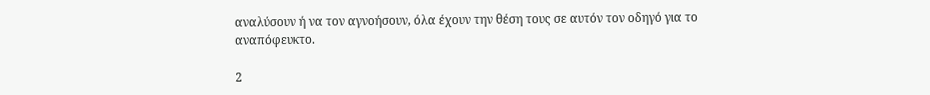αναλύσουν ή να τον αγνοήσουν, όλα έχουν την θέση τους σε αυτόν τον οδηγό για το αναπόφευκτο.

2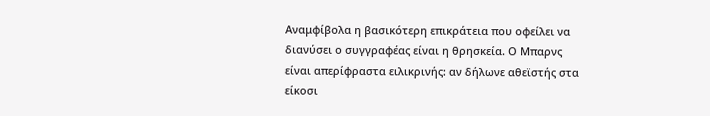Αναμφίβολα η βασικότερη επικράτεια που οφείλει να διανύσει ο συγγραφέας είναι η θρησκεία. Ο Μπαρνς είναι απερίφραστα ειλικρινής: αν δήλωνε αθεϊστής στα είκοσι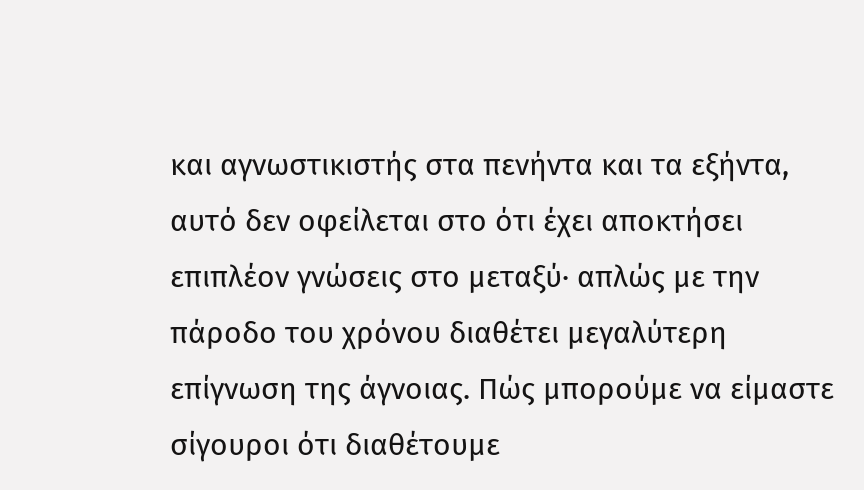και αγνωστικιστής στα πενήντα και τα εξήντα, αυτό δεν οφείλεται στο ότι έχει αποκτήσει επιπλέον γνώσεις στο μεταξύ· απλώς με την πάροδο του χρόνου διαθέτει μεγαλύτερη επίγνωση της άγνοιας. Πώς μπορούμε να είμαστε σίγουροι ότι διαθέτουμε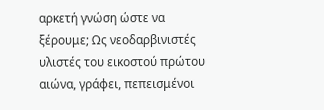αρκετή γνώση ώστε να ξέρουμε; Ως νεοδαρβινιστές υλιστές του εικοστού πρώτου αιώνα, γράφει, πεπεισμένοι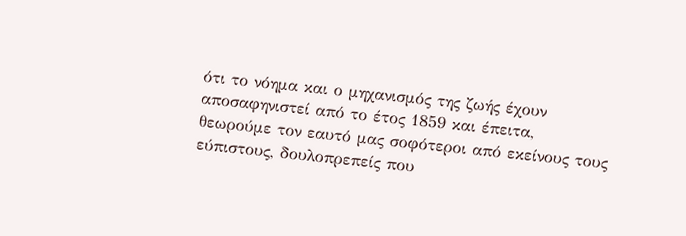ότι το νόημα και ο μηχανισμός της ζωής έχουν αποσαφηνιστεί από το έτος 1859 και έπειτα, θεωρούμε τον εαυτό μας σοφότεροι από εκείνους τους εύπιστους, δουλοπρεπείς που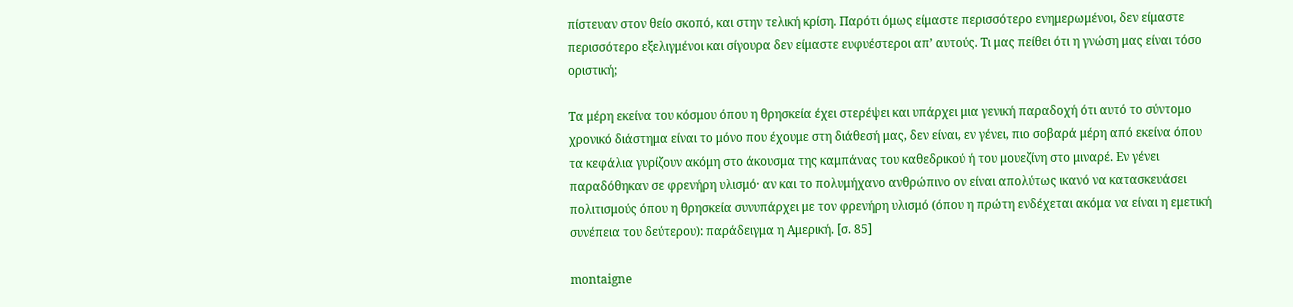πίστευαν στον θείο σκοπό, και στην τελική κρίση. Παρότι όμως είμαστε περισσότερο ενημερωμένοι, δεν είμαστε περισσότερο εξελιγμένοι και σίγουρα δεν είμαστε ευφυέστεροι απ’ αυτούς. Τι μας πείθει ότι η γνώση μας είναι τόσο οριστική;

Τα μέρη εκείνα του κόσμου όπου η θρησκεία έχει στερέψει και υπάρχει μια γενική παραδοχή ότι αυτό το σύντομο χρονικό διάστημα είναι το μόνο που έχουμε στη διάθεσή μας, δεν είναι, εν γένει, πιο σοβαρά μέρη από εκείνα όπου τα κεφάλια γυρίζουν ακόμη στο άκουσμα της καμπάνας του καθεδρικού ή του μουεζίνη στο μιναρέ. Εν γένει παραδόθηκαν σε φρενήρη υλισμό· αν και το πολυμήχανο ανθρώπινο ον είναι απολύτως ικανό να κατασκευάσει πολιτισμούς όπου η θρησκεία συνυπάρχει με τον φρενήρη υλισμό (όπου η πρώτη ενδέχεται ακόμα να είναι η εμετική συνέπεια του δεύτερου): παράδειγμα η Αμερική. [σ. 85]

montaigne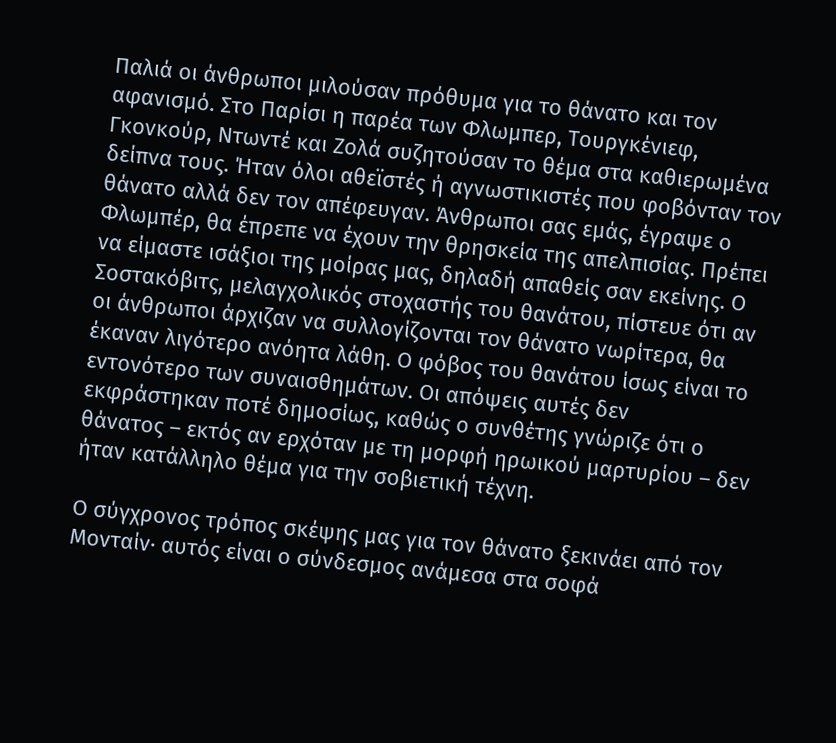Παλιά οι άνθρωποι μιλούσαν πρόθυμα για το θάνατο και τον αφανισμό. Στο Παρίσι η παρέα των Φλωμπερ, Τουργκένιεφ, Γκονκούρ, Ντωντέ και Ζολά συζητούσαν το θέμα στα καθιερωμένα δείπνα τους. Ήταν όλοι αθεϊστές ή αγνωστικιστές που φοβόνταν τον θάνατο αλλά δεν τον απέφευγαν. Άνθρωποι σας εμάς, έγραψε ο Φλωμπέρ, θα έπρεπε να έχουν την θρησκεία της απελπισίας. Πρέπει να είμαστε ισάξιοι της μοίρας μας, δηλαδή απαθείς σαν εκείνης. Ο Σοστακόβιτς, μελαγχολικός στοχαστής του θανάτου, πίστευε ότι αν οι άνθρωποι άρχιζαν να συλλογίζονται τον θάνατο νωρίτερα, θα έκαναν λιγότερο ανόητα λάθη. Ο φόβος του θανάτου ίσως είναι το εντονότερο των συναισθημάτων. Οι απόψεις αυτές δεν εκφράστηκαν ποτέ δημοσίως, καθώς ο συνθέτης γνώριζε ότι ο θάνατος – εκτός αν ερχόταν με τη μορφή ηρωικού μαρτυρίου – δεν ήταν κατάλληλο θέμα για την σοβιετική τέχνη.

Ο σύγχρονος τρόπος σκέψης μας για τον θάνατο ξεκινάει από τον Μονταίν· αυτός είναι ο σύνδεσμος ανάμεσα στα σοφά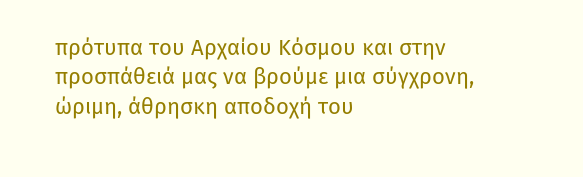πρότυπα του Αρχαίου Κόσμου και στην προσπάθειά μας να βρούμε μια σύγχρονη, ώριμη, άθρησκη αποδοχή του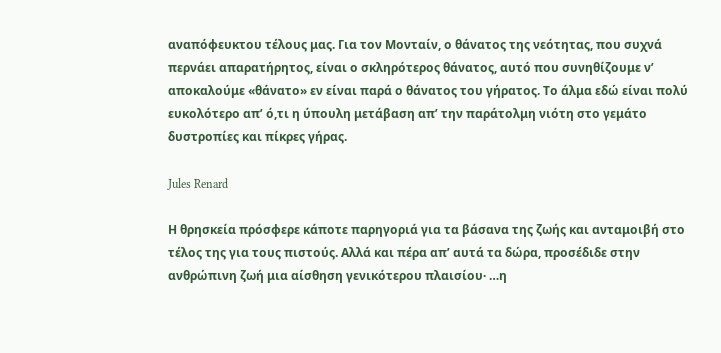αναπόφευκτου τέλους μας. Για τον Μονταίν, ο θάνατος της νεότητας, που συχνά περνάει απαρατήρητος, είναι ο σκληρότερος θάνατος, αυτό που συνηθίζουμε ν’ αποκαλούμε «θάνατο» εν είναι παρά ο θάνατος του γήρατος. Το άλμα εδώ είναι πολύ ευκολότερο απ’ ό,τι η ύπουλη μετάβαση απ’ την παράτολμη νιότη στο γεμάτο δυστροπίες και πίκρες γήρας.

Jules Renard

Η θρησκεία πρόσφερε κάποτε παρηγοριά για τα βάσανα της ζωής και ανταμοιβή στο τέλος της για τους πιστούς. Αλλά και πέρα απ’ αυτά τα δώρα, προσέδιδε στην ανθρώπινη ζωή μια αίσθηση γενικότερου πλαισίου· …η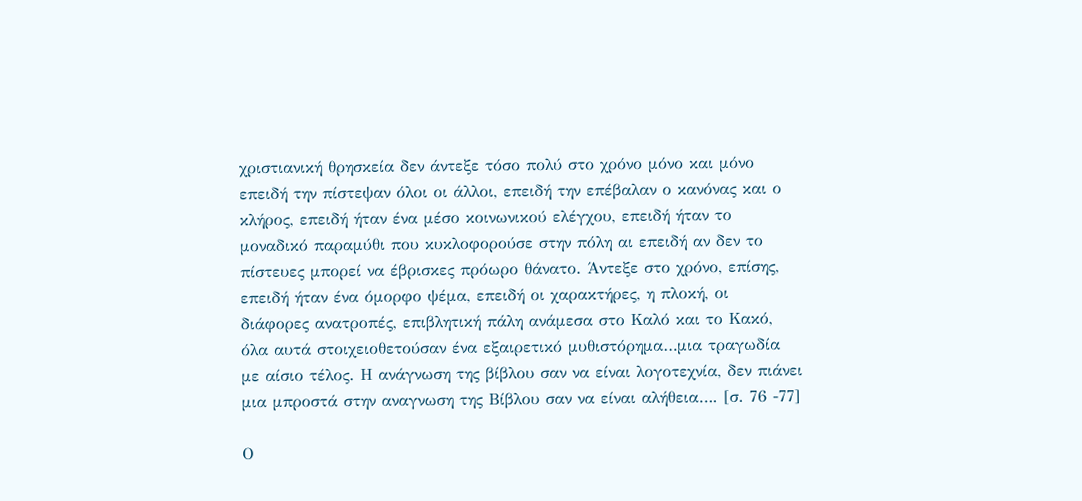χριστιανική θρησκεία δεν άντεξε τόσο πολύ στο χρόνο μόνο και μόνο επειδή την πίστεψαν όλοι οι άλλοι, επειδή την επέβαλαν ο κανόνας και ο κλήρος, επειδή ήταν ένα μέσο κοινωνικού ελέγχου, επειδή ήταν το μοναδικό παραμύθι που κυκλοφορούσε στην πόλη αι επειδή αν δεν το πίστευες μπορεί να έβρισκες πρόωρο θάνατο. Άντεξε στο χρόνο, επίσης, επειδή ήταν ένα όμορφο ψέμα, επειδή οι χαρακτήρες, η πλοκή, οι διάφορες ανατροπές, επιβλητική πάλη ανάμεσα στο Καλό και το Κακό, όλα αυτά στοιχειοθετούσαν ένα εξαιρετικό μυθιστόρημα…μια τραγωδία με αίσιο τέλος. Η ανάγνωση της βίβλου σαν να είναι λογοτεχνία, δεν πιάνει μια μπροστά στην αναγνωση της Βίβλου σαν να είναι αλήθεια…. [σ. 76 -77]

Ο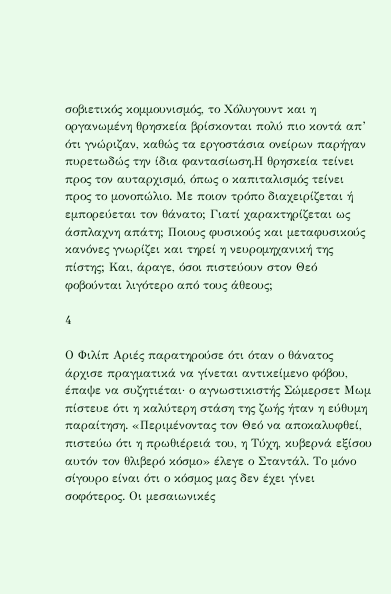σοβιετικός κομμουνισμός, το Χόλυγουντ και η οργανωμένη θρησκεία βρίσκονται πολύ πιο κοντά απ’ ότι γνώριζαν, καθώς τα εργοστάσια ονείρων παρήγαν πυρετωδώς την ίδια φαντασίωση.Η θρησκεία τείνει προς τον αυταρχισμό, όπως ο καπιταλισμός τείνει προς το μονοπώλιο. Με ποιον τρόπο διαχειρίζεται ή εμπορεύεται τον θάνατο; Γιατί χαρακτηρίζεται ως άσπλαχνη απάτη; Ποιους φυσικούς και μεταφυσικούς κανόνες γνωρίζει και τηρεί η νευρομηχανική της πίστης; Και, άραγε, όσοι πιστεύουν στον Θεό φοβούνται λιγότερο από τους άθεους;

4

Ο Φιλίπ Αριές παρατηρούσε ότι όταν ο θάνατος άρχισε πραγματικά να γίνεται αντικείμενο φόβου, έπαψε να συζητιέται· ο αγνωστικιστής Σώμερσετ Μωμ πίστευε ότι η καλύτερη στάση της ζωής ήταν η εύθυμη παραίτηση. «Περιμένοντας τον Θεό να αποκαλυφθεί, πιστεύω ότι η πρωθιέρειά του, η Τύχη, κυβερνά εξίσου αυτόν τον θλιβερό κόσμο» έλεγε ο Σταντάλ. Το μόνο σίγουρο είναι ότι ο κόσμος μας δεν έχει γίνει σοφότερος. Οι μεσαιωνικές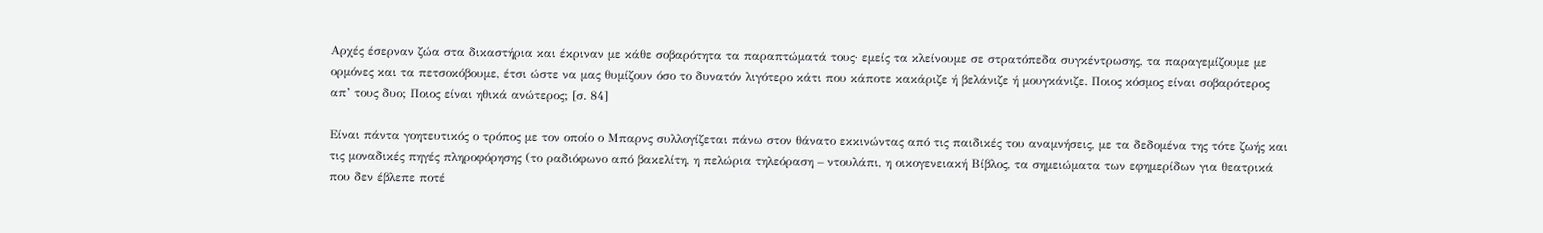Αρχές έσερναν ζώα στα δικαστήρια και έκριναν με κάθε σοβαρότητα τα παραπτώματά τους· εμείς τα κλείνουμε σε στρατόπεδα συγκέντρωσης, τα παραγεμίζουμε με ορμόνες και τα πετσοκόβουμε, έτσι ώστε να μας θυμίζουν όσο το δυνατόν λιγότερο κάτι που κάποτε κακάριζε ή βελάνιζε ή μουγκάνιζε. Ποιος κόσμος είναι σοβαρότερος απ’ τους δυο; Ποιος είναι ηθικά ανώτερος; [σ. 84]

Είναι πάντα γοητευτικός ο τρόπος με τον οποίο ο Μπαρνς συλλογίζεται πάνω στον θάνατο εκκινώντας από τις παιδικές του αναμνήσεις, με τα δεδομένα της τότε ζωής και τις μοναδικές πηγές πληροφόρησης (το ραδιόφωνο από βακελίτη, η πελώρια τηλεόραση – ντουλάπι, η οικογενειακή Βίβλος, τα σημειώματα των εφημερίδων για θεατρικά που δεν έβλεπε ποτέ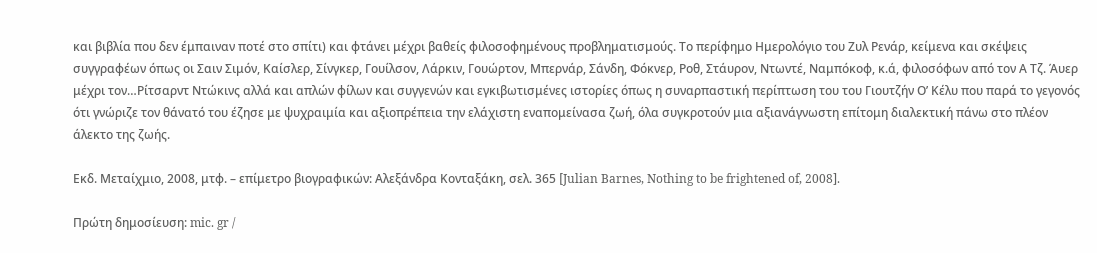και βιβλία που δεν έμπαιναν ποτέ στο σπίτι) και φτάνει μέχρι βαθείς φιλοσοφημένους προβληματισμούς. Το περίφημο Ημερολόγιο του Ζυλ Ρενάρ, κείμενα και σκέψεις συγγραφέων όπως οι Σαιν Σιμόν, Καίσλερ, Σίνγκερ, Γουίλσον, Λάρκιν, Γουώρτον, Μπερνάρ, Σάνδη, Φόκνερ, Ροθ, Στάυρον, Ντωντέ, Ναμπόκοφ, κ.ά, φιλοσόφων από τον Α Τζ. Άυερ μέχρι τον…Ρίτσαρντ Ντώκινς αλλά και απλών φίλων και συγγενών και εγκιβωτισμένες ιστορίες όπως η συναρπαστική περίπτωση του του Γιουτζήν Ο’ Κέλυ που παρά το γεγονός ότι γνώριζε τον θάνατό του έζησε με ψυχραιμία και αξιοπρέπεια την ελάχιστη εναπομείνασα ζωή, όλα συγκροτούν μια αξιανάγνωστη επίτομη διαλεκτική πάνω στο πλέον άλεκτο της ζωής.

Εκδ. Μεταίχμιο, 2008, μτφ. – επίμετρο βιογραφικών: Αλεξάνδρα Κονταξάκη, σελ. 365 [Julian Barnes, Nothing to be frightened of, 2008].

Πρώτη δημοσίευση: mic. gr /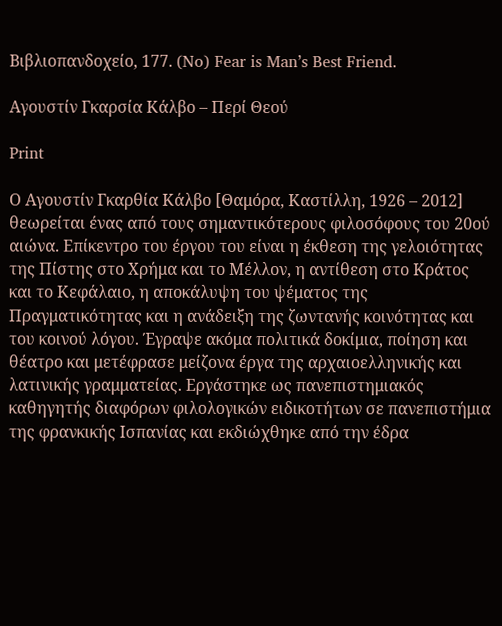Βιβλιοπανδοχείο, 177. (No) Fear is Man’s Best Friend.

Αγουστίν Γκαρσία Κάλβο – Περί Θεού

Print

Ο Αγουστίν Γκαρθία Κάλβο [Θαμόρα, Καστίλλη, 1926 – 2012] θεωρείται ένας από τους σημαντικότερους φιλοσόφους του 20ού αιώνα. Επίκεντρο του έργου του είναι η έκθεση της γελοιότητας της Πίστης στο Χρήμα και το Μέλλον, η αντίθεση στο Κράτος και το Κεφάλαιο, η αποκάλυψη του ψέματος της Πραγματικότητας και η ανάδειξη της ζωντανής κοινότητας και του κοινού λόγου. Έγραψε ακόμα πολιτικά δοκίμια, ποίηση και θέατρο και μετέφρασε μείζονα έργα της αρχαιοελληνικής και λατινικής γραμματείας. Εργάστηκε ως πανεπιστημιακός καθηγητής διαφόρων φιλολογικών ειδικοτήτων σε πανεπιστήμια της φρανκικής Ισπανίας και εκδιώχθηκε από την έδρα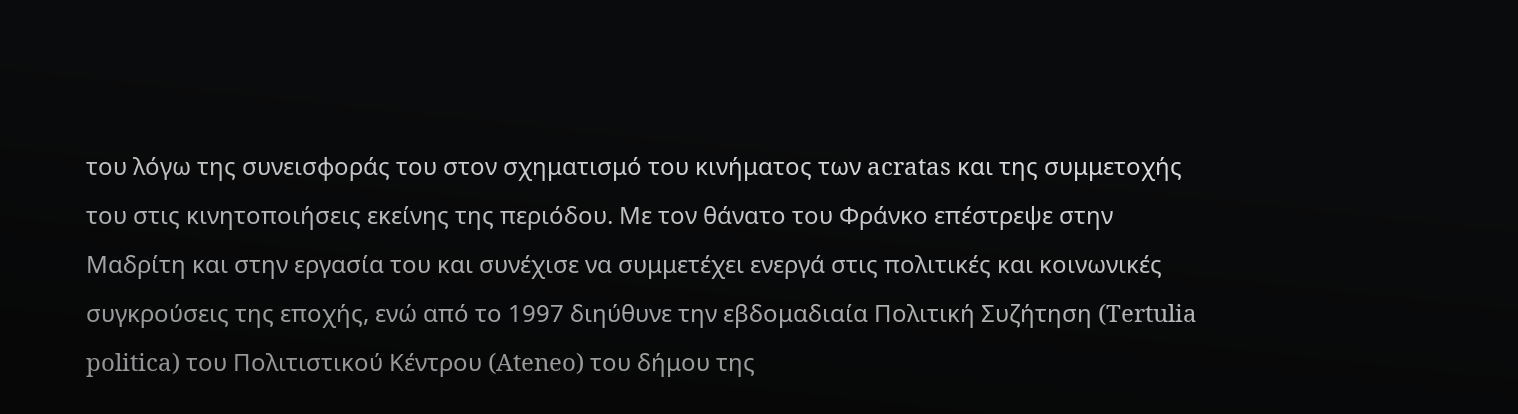του λόγω της συνεισφοράς του στον σχηματισμό του κινήματος των acratas και της συμμετοχής του στις κινητοποιήσεις εκείνης της περιόδου. Με τον θάνατο του Φράνκο επέστρεψε στην Μαδρίτη και στην εργασία του και συνέχισε να συμμετέχει ενεργά στις πολιτικές και κοινωνικές συγκρούσεις της εποχής, ενώ από το 1997 διηύθυνε την εβδομαδιαία Πολιτική Συζήτηση (Tertulia politica) του Πολιτιστικού Κέντρου (Ateneo) του δήμου της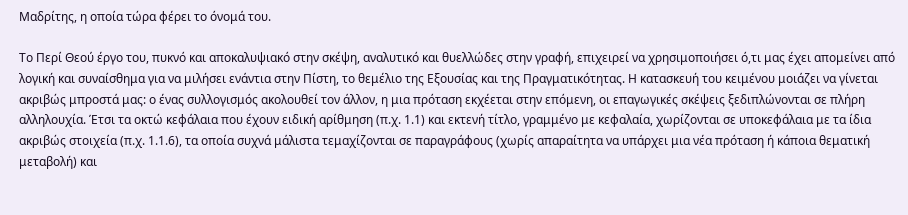Μαδρίτης, η οποία τώρα φέρει το όνομά του.

Το Περί Θεού έργο του, πυκνό και αποκαλυψιακό στην σκέψη, αναλυτικό και θυελλώδες στην γραφή, επιχειρεί να χρησιμοποιήσει ό,τι μας έχει απομείνει από λογική και συναίσθημα για να μιλήσει ενάντια στην Πίστη, το θεμέλιο της Εξουσίας και της Πραγματικότητας. Η κατασκευή του κειμένου μοιάζει να γίνεται ακριβώς μπροστά μας: ο ένας συλλογισμός ακολουθεί τον άλλον, η μια πρόταση εκχέεται στην επόμενη, οι επαγωγικές σκέψεις ξεδιπλώνονται σε πλήρη αλληλουχία. Έτσι τα οκτώ κεφάλαια που έχουν ειδική αρίθμηση (π.χ. 1.1) και εκτενή τίτλο, γραμμένο με κεφαλαία, χωρίζονται σε υποκεφάλαια με τα ίδια ακριβώς στοιχεία (π.χ. 1.1.6), τα οποία συχνά μάλιστα τεμαχίζονται σε παραγράφους (χωρίς απαραίτητα να υπάρχει μια νέα πρόταση ή κάποια θεματική μεταβολή) και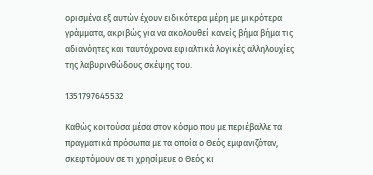ορισμένα εξ αυτών έχουν ειδικότερα μέρη με μικρότερα γράμματα, ακριβώς για να ακολουθεί κανείς βήμα βήμα τις αδιανόητες και ταυτόχρονα εφιαλτικά λογικές αλληλουχίες της λαβυρινθώδους σκέψης του.

1351797645532

Καθώς κοιτούσα μέσα στον κόσμο που με περιέβαλλε τα πραγματικά πρόσωπα με τα οποία ο Θεός εμφανιζόταν, σκεφτόμουν σε τι χρησίμευε ο Θεός κι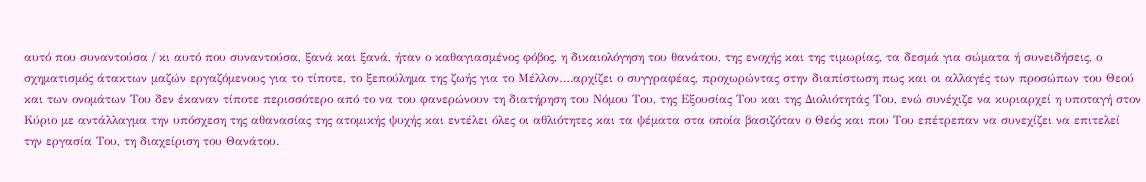αυτό που συναντούσα / κι αυτό που συναντούσα, ξανά και ξανά, ήταν ο καθαγιασμένος φόβος, η δικαιολόγηση του θανάτου, της ενοχής και της τιμωρίας, τα δεσμά για σώματα ή συνειδήσεις, ο σχηματισμός άτακτων μαζών εργαζόμενους για το τίποτε, το ξεπούλημα της ζωής για το Μέλλον….αρχίζει ο συγγραφέας, προχωρώντας στην διαπίστωση πως και οι αλλαγές των προσώπων του Θεού και των ονομάτων Του δεν έκαναν τίποτε περισσότερο από το να του φανερώνουν τη διατήρηση του Νόμου Του, της Εξουσίας Του και της Διολιότητάς Του, ενώ συνέχιζε να κυριαρχεί η υποταγή στον Κύριο με αντάλλαγμα την υπόσχεση της αθανασίας της ατομικής ψυχής και εντέλει όλες οι αθλιότητες και τα ψέματα στα οποία βασιζόταν ο Θεός και που Του επέτρεπαν να συνεχίζει να επιτελεί την εργασία Του, τη διαχείριση του Θανάτου.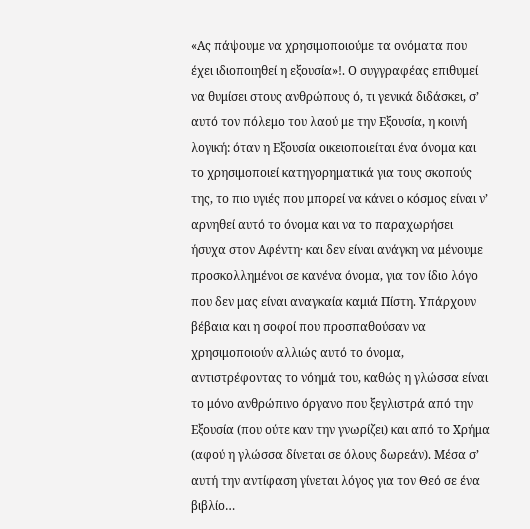«Ας πάψουμε να χρησιμοποιούμε τα ονόματα που έχει ιδιοποιηθεί η εξουσία»!. Ο συγγραφέας επιθυμεί να θυμίσει στους ανθρώπους ό, τι γενικά διδάσκει, σ’ αυτό τον πόλεμο του λαού με την Εξουσία, η κοινή λογική: όταν η Εξουσία οικειοποιείται ένα όνομα και το χρησιμοποιεί κατηγορηματικά για τους σκοπούς της, το πιο υγιές που μπορεί να κάνει ο κόσμος είναι ν’ αρνηθεί αυτό το όνομα και να το παραχωρήσει ήσυχα στον Αφέντη· και δεν είναι ανάγκη να μένουμε προσκολλημένοι σε κανένα όνομα, για τον ίδιο λόγο που δεν μας είναι αναγκαία καμιά Πίστη. Υπάρχουν βέβαια και η σοφοί που προσπαθούσαν να χρησιμοποιούν αλλιώς αυτό το όνομα, αντιστρέφοντας το νόημά του, καθώς η γλώσσα είναι το μόνο ανθρώπινο όργανο που ξεγλιστρά από την Εξουσία (που ούτε καν την γνωρίζει) και από το Χρήμα (αφού η γλώσσα δίνεται σε όλους δωρεάν). Μέσα σ’ αυτή την αντίφαση γίνεται λόγος για τον Θεό σε ένα βιβλίο…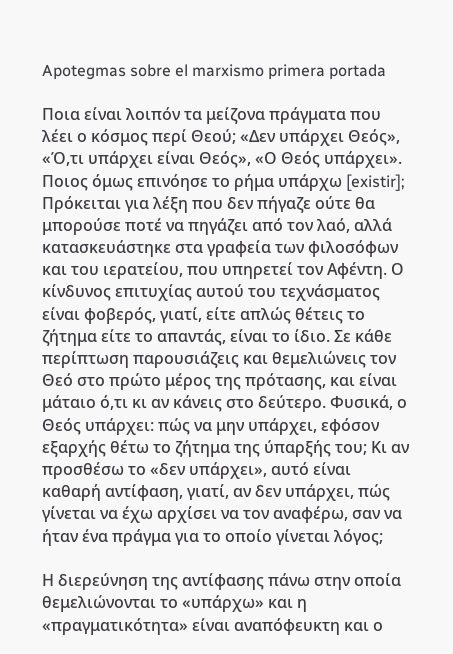Apotegmas sobre el marxismo primera portada

Ποια είναι λοιπόν τα μείζονα πράγματα που λέει ο κόσμος περί Θεού; «Δεν υπάρχει Θεός», «Ό,τι υπάρχει είναι Θεός», «Ο Θεός υπάρχει». Ποιος όμως επινόησε το ρήμα υπάρχω [existir]; Πρόκειται για λέξη που δεν πήγαζε ούτε θα μπορούσε ποτέ να πηγάζει από τον λαό, αλλά κατασκευάστηκε στα γραφεία των φιλοσόφων και του ιερατείου, που υπηρετεί τον Αφέντη. Ο κίνδυνος επιτυχίας αυτού του τεχνάσματος είναι φοβερός, γιατί, είτε απλώς θέτεις το ζήτημα είτε το απαντάς, είναι το ίδιο. Σε κάθε περίπτωση παρουσιάζεις και θεμελιώνεις τον Θεό στο πρώτο μέρος της πρότασης, και είναι μάταιο ό,τι κι αν κάνεις στο δεύτερο. Φυσικά, ο Θεός υπάρχει: πώς να μην υπάρχει, εφόσον εξαρχής θέτω το ζήτημα της ύπαρξής του; Κι αν προσθέσω το «δεν υπάρχει», αυτό είναι καθαρή αντίφαση, γιατί, αν δεν υπάρχει, πώς γίνεται να έχω αρχίσει να τον αναφέρω, σαν να ήταν ένα πράγμα για το οποίο γίνεται λόγος;

Η διερεύνηση της αντίφασης πάνω στην οποία θεμελιώνονται το «υπάρχω» και η «πραγματικότητα» είναι αναπόφευκτη και ο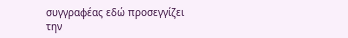συγγραφέας εδώ προσεγγίζει την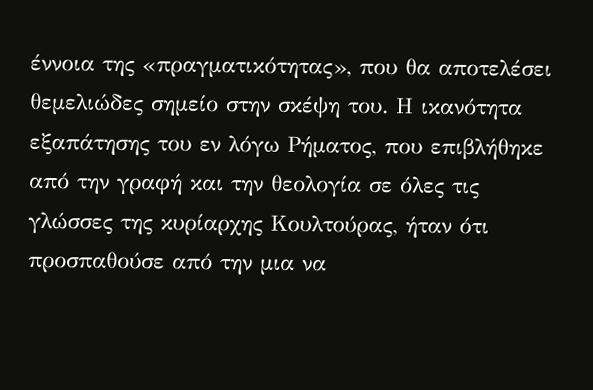έννοια της «πραγματικότητας», που θα αποτελέσει θεμελιώδες σημείο στην σκέψη του. Η ικανότητα εξαπάτησης του εν λόγω Ρήματος, που επιβλήθηκε από την γραφή και την θεολογία σε όλες τις γλώσσες της κυρίαρχης Κουλτούρας, ήταν ότι προσπαθούσε από την μια να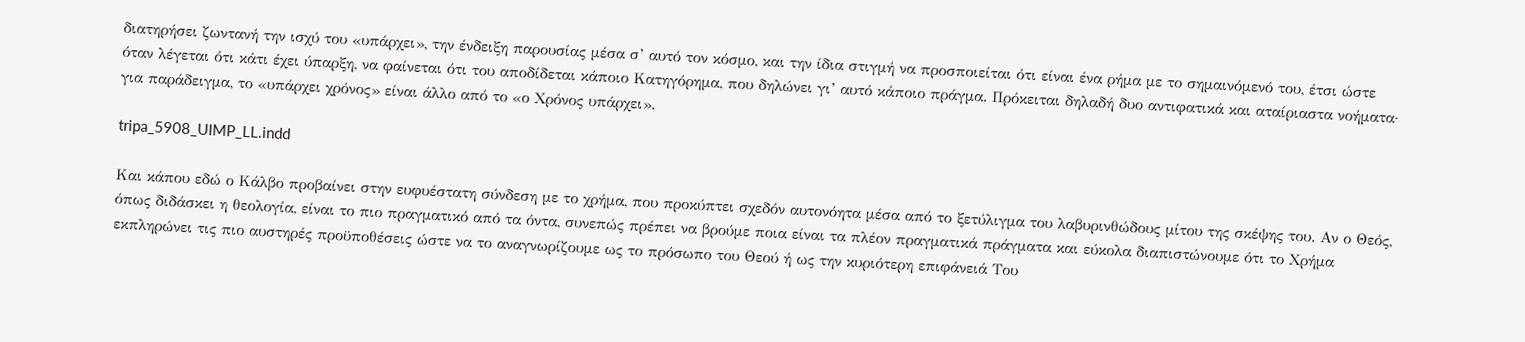διατηρήσει ζωντανή την ισχύ του «υπάρχει», την ένδειξη παρουσίας μέσα σ’ αυτό τον κόσμο, και την ίδια στιγμή να προσποιείται ότι είναι ένα ρήμα με το σημαινόμενό του, έτσι ώστε όταν λέγεται ότι κάτι έχει ύπαρξη, να φαίνεται ότι του αποδίδεται κάποιο Κατηγόρημα, που δηλώνει γι’ αυτό κάποιο πράγμα. Πρόκειται δηλαδή δυο αντιφατικά και αταίριαστα νοήματα· για παράδειγμα, το «υπάρχει χρόνος» είναι άλλο από το «ο Χρόνος υπάρχει».

tripa_5908_UIMP_LL.indd

Και κάπου εδώ ο Κάλβο προβαίνει στην ευφυέστατη σύνδεση με το χρήμα, που προκύπτει σχεδόν αυτονόητα μέσα από το ξετύλιγμα του λαβυρινθώδους μίτου της σκέψης του. Αν ο Θεός, όπως διδάσκει η θεολογία, είναι το πιο πραγματικό από τα όντα, συνεπώς πρέπει να βρούμε ποια είναι τα πλέον πραγματικά πράγματα και εύκολα διαπιστώνουμε ότι το Χρήμα εκπληρώνει τις πιο αυστηρές προϋποθέσεις ώστε να το αναγνωρίζουμε ως το πρόσωπο του Θεού ή ως την κυριότερη επιφάνειά Του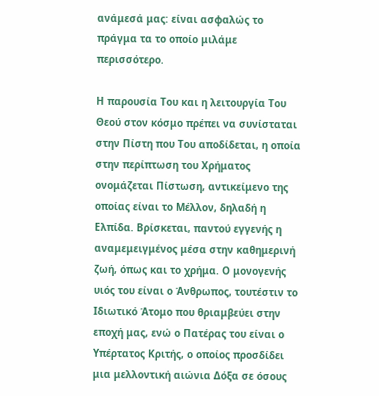ανάμεσά μας: είναι ασφαλώς το πράγμα τα το οποίο μιλάμε περισσότερο.

Η παρουσία Του και η λειτουργία Του Θεού στον κόσμο πρέπει να συνίσταται στην Πίστη που Του αποδίδεται, η οποία στην περίπτωση του Χρήματος ονομάζεται Πίστωση, αντικείμενο της οποίας είναι το Μέλλον, δηλαδή η Ελπίδα. Βρίσκεται, παντού εγγενής η αναμεμειγμένος μέσα στην καθημερινή ζωή, όπως και το χρήμα. Ο μονογενής υιός του είναι ο Άνθρωπος, τουτέστιν το Ιδιωτικό Άτομο που θριαμβεύει στην εποχή μας, ενώ ο Πατέρας του είναι ο Υπέρτατος Κριτής, ο οποίος προσδίδει μια μελλοντική αιώνια Δόξα σε όσους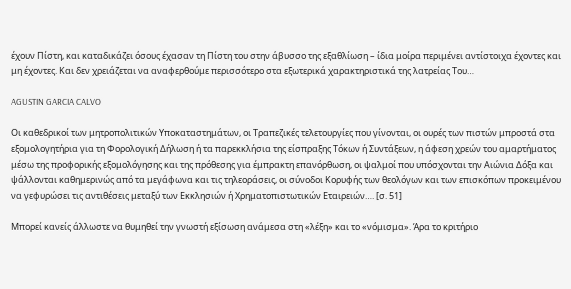έχουν Πίστη, και καταδικάζει όσους έχασαν τη Πίστη του στην άβυσσο της εξαθλίωση – ίδια μοίρα περιμένει αντίστοιχα έχοντες και μη έχοντες. Και δεν χρειάζεται να αναφερθούμε περισσότερο στα εξωτερικά χαρακτηριστικά της λατρείας Του…

AGUSTIN GARCIA CALVO

Οι καθεδρικοί των μητροπολιτικών Υποκαταστημάτων, οι Τραπεζικές τελετουργίες που γίνονται, οι ουρές των πιστών μπροστά στα εξομολογητήρια για τη Φορολογική Δήλωση ή τα παρεκκλήσια της είσπραξης Τόκων ή Συντάξεων, η άφεση χρεών του αμαρτήματος μέσω της προφορικής εξομολόγησης και της πρόθεσης για έμπρακτη επανόρθωση, οι ψαλμοί που υπόσχονται την Αιώνια Δόξα και ψάλλονται καθημερινώς από τα μεγάφωνα και τις τηλεοράσεις, οι σύνοδοι Κορυφής των θεολόγων και των επισκόπων προκειμένου να γεφυρώσει τις αντιθέσεις μεταξύ των Εκκλησιών ή Χρηματοπιστωτικών Εταιρειών…. [σ. 51]

Μπορεί κανείς άλλωστε να θυμηθεί την γνωστή εξίσωση ανάμεσα στη «λέξη» και το «νόμισμα». Άρα το κριτήριο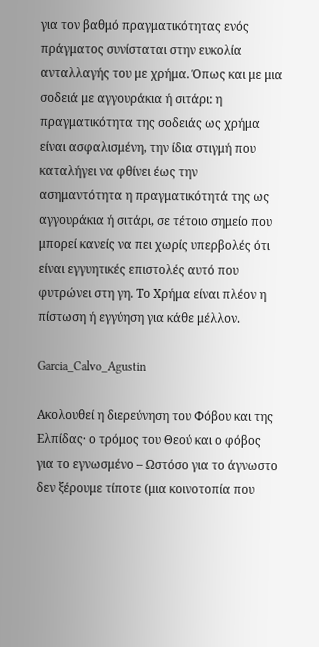για τον βαθμό πραγματικότητας ενός πράγματος συνίσταται στην ευκολία ανταλλαγής του με χρήμα. Όπως και με μια σοδειά με αγγουράκια ή σιτάρι: η πραγματικότητα της σοδειάς ως χρήμα είναι ασφαλισμένη, την ίδια στιγμή που καταλήγει να φθίνει έως την ασημαντότητα η πραγματικότητά της ως αγγουράκια ή σιτάρι, σε τέτοιο σημείο που μπορεί κανείς να πει χωρίς υπερβολές ότι είναι εγγυητικές επιστολές αυτό που φυτρώνει στη γη. Το Χρήμα είναι πλέον η πίστωση ή εγγύηση για κάθε μέλλον.

Garcia_Calvo_Agustin

Ακολουθεί η διερεύνηση του Φόβου και της Ελπίδας· ο τρόμος του Θεού και ο φόβος για το εγνωσμένο – Ωστόσο για το άγνωστο δεν ξέρουμε τίποτε (μια κοινοτοπία που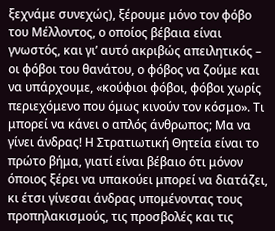ξεχνάμε συνεχώς), ξέρουμε μόνο τον φόβο του Μέλλοντος, ο οποίος βέβαια είναι γνωστός, και γι’ αυτό ακριβώς απειλητικός – οι φόβοι του θανάτου, ο φόβος να ζούμε και να υπάρχουμε, «κούφιοι φόβοι, φόβοι χωρίς περιεχόμενο που όμως κινούν τον κόσμο». Τι μπορεί να κάνει ο απλός άνθρωπος; Μα να γίνει άνδρας! Η Στρατιωτική Θητεία είναι το πρώτο βήμα, γιατί είναι βέβαιο ότι μόνον όποιος ξέρει να υπακούει μπορεί να διατάζει, κι έτσι γίνεσαι άνδρας υπομένοντας τους προπηλακισμούς, τις προσβολές και τις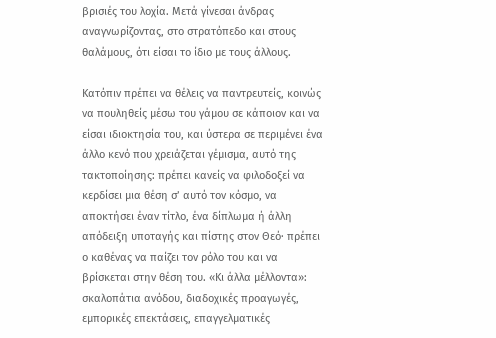βρισιές του λοχία. Μετά γίνεσαι άνδρας αναγνωρίζοντας, στο στρατόπεδο και στους θαλάμους, ότι είσαι το ίδιο με τους άλλους.

Κατόπιν πρέπει να θέλεις να παντρευτείς, κοινώς να πουληθείς μέσω του γάμου σε κάποιον και να είσαι ιδιοκτησία του, και ύστερα σε περιμένει ένα άλλο κενό που χρειάζεται γέμισμα, αυτό της τακτοποίησης: πρέπει κανείς να φιλοδοξεί να κερδίσει μια θέση σ’ αυτό τον κόσμο, να αποκτήσει έναν τίτλο, ένα δίπλωμα ή άλλη απόδειξη υποταγής και πίστης στον Θεό· πρέπει ο καθένας να παίζει τον ρόλο του και να βρίσκεται στην θέση του. «Κι άλλα μέλλοντα»: σκαλοπάτια ανόδου, διαδοχικές προαγωγές, εμπορικές επεκτάσεις, επαγγελματικές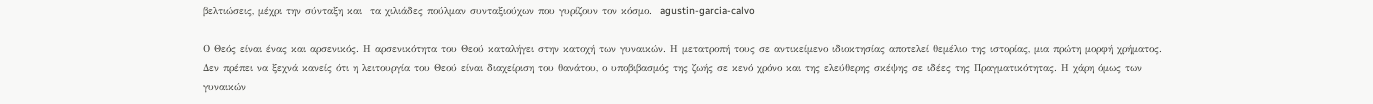βελτιώσεις, μέχρι την σύνταξη και  τα χιλιάδες πούλμαν συνταξιούχων που γυρίζουν τον κόσμο.  agustin-garcia-calvo

Ο Θεός είναι ένας και αρσενικός. Η αρσενικότητα του Θεού καταλήγει στην κατοχή των γυναικών. Η μετατροπή τους σε αντικείμενο ιδιοκτησίας αποτελεί θεμέλιο της ιστορίας, μια πρώτη μορφή χρήματος. Δεν πρέπει να ξεχνά κανείς ότι η λειτουργία του Θεού είναι διαχείριση του θανάτου, ο υποβιβασμός της ζωής σε κενό χρόνο και της ελεύθερης σκέψης σε ιδέες της Πραγματικότητας. Η χάρη όμως των γυναικών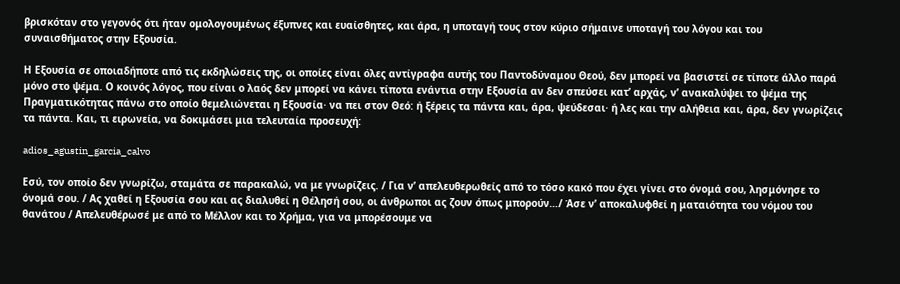βρισκόταν στο γεγονός ότι ήταν ομολογουμένως έξυπνες και ευαίσθητες, και άρα, η υποταγή τους στον κύριο σήμαινε υποταγή του λόγου και του συναισθήματος στην Εξουσία.

Η Εξουσία σε οποιαδήποτε από τις εκδηλώσεις της, οι οποίες είναι όλες αντίγραφα αυτής του Παντοδύναμου Θεού, δεν μπορεί να βασιστεί σε τίποτε άλλο παρά μόνο στο ψέμα. Ο κοινός λόγος, που είναι ο λαός δεν μπορεί να κάνει τίποτα ενάντια στην Εξουσία αν δεν σπεύσει κατ’ αρχάς, ν’ ανακαλύψει το ψέμα της Πραγματικότητας πάνω στο οποίο θεμελιώνεται η Εξουσία· να πει στον Θεό: ή ξέρεις τα πάντα και, άρα, ψεύδεσαι· ή λες και την αλήθεια και, άρα, δεν γνωρίζεις τα πάντα. Και, τι ειρωνεία, να δοκιμάσει μια τελευταία προσευχή:

adios_agustin_garcia_calvo

Εσύ, τον οποίο δεν γνωρίζω, σταμάτα σε παρακαλώ, να με γνωρίζεις. / Για ν’ απελευθερωθείς από το τόσο κακό που έχει γίνει στο όνομά σου, λησμόνησε το όνομά σου. / Ας χαθεί η Εξουσία σου και ας διαλυθεί η Θέλησή σου, οι άνθρωποι ας ζουν όπως μπορούν…/ Άσε ν’ αποκαλυφθεί η ματαιότητα του νόμου του θανάτου / Απελευθέρωσέ με από το Μέλλον και το Χρήμα, για να μπορέσουμε να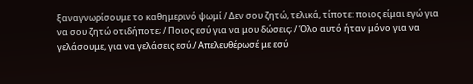ξαναγνωρίσουμε το καθημερινό ψωμί / Δεν σου ζητώ, τελικά, τίποτε: ποιος είμαι εγώ για να σου ζητώ οτιδήποτε; / Ποιος εσύ για να μου δώσεις; / Όλο αυτό ήταν μόνο για να γελάσουμε, για να γελάσεις εσύ./ Απελευθέρωσέ με εσύ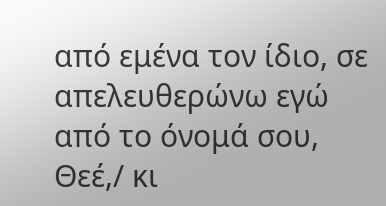από εμένα τον ίδιο, σε απελευθερώνω εγώ από το όνομά σου, Θεέ,/ κι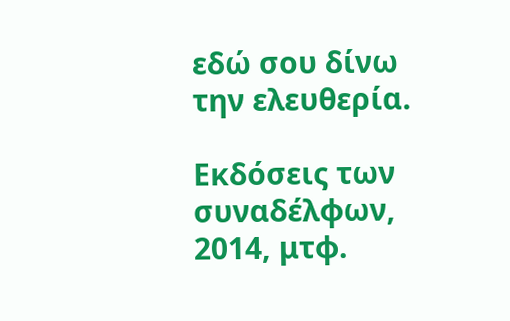εδώ σου δίνω την ελευθερία.

Εκδόσεις των συναδέλφων, 2014, μτφ.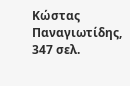Κώστας Παναγιωτίδης, 347 σελ.